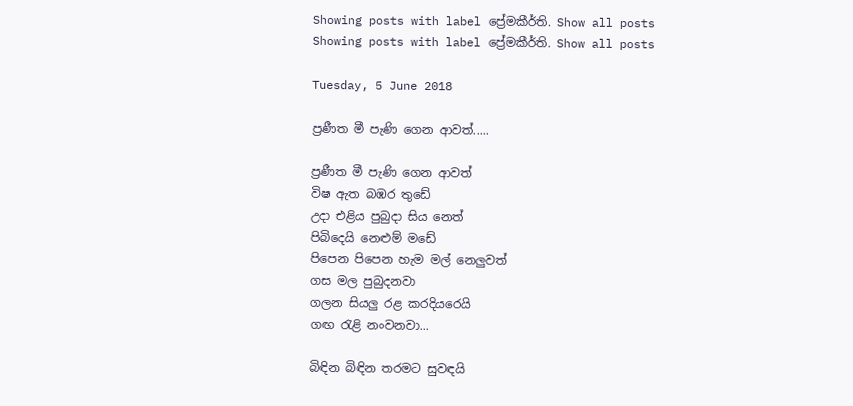Showing posts with label ප්‍රේමකීර්ති. Show all posts
Showing posts with label ප්‍රේමකීර්ති. Show all posts

Tuesday, 5 June 2018

ප්‍රණීත මී පැණි ගෙන ආවත්.....

ප්‍රණීත මී පැණි ගෙන ආවත්
විෂ ඇත බඹර තුඩේ
උදා එළිය පුබුදා සිය නෙත්
පිබිදෙයි නෙළුම් මඩේ
පිපෙන පිපෙන හැම මල් නෙලුවත්
ගස මල පුබුදනවා
ගලන සියලු රළ කරදියරෙයි
ගඟ රැළි නංවනවා...

බිඳින බිඳින තරමට සුවඳයි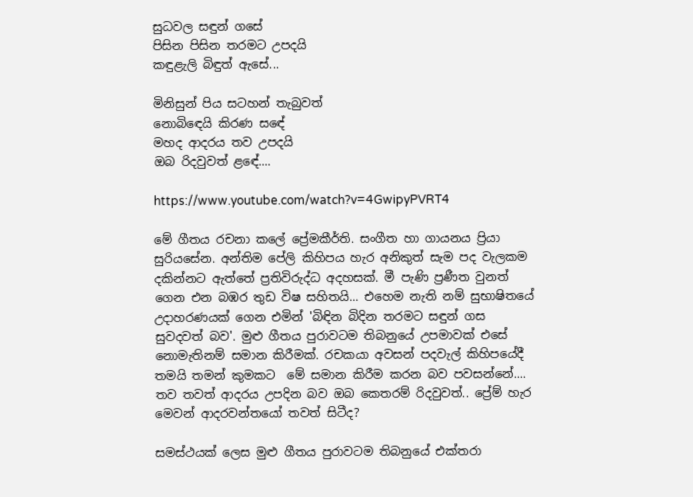සුධවල සඳුන් ගසේ
පිසින පිසින තරමට උපදයි
කඳුළැලි බිඳුත් ඇසේ...

මිනිසුන් පිය සටහන් තැබුවත්
නොබිඳෙයි කිරණ සඳේ
මහද ආදරය තව උපදයි
ඔබ රිදවුවත් ළඳේ....

https://www.youtube.com/watch?v=4GwipyPVRT4

මේ ගීතය රචනා කලේ ප්‍රේමකීර්ති. සංගීත හා ගායනය ප්‍රියා සුරියසේන. අන්තිම පේලි කිහිපය හැර අනිකුත් සැම පද වැලකම දකින්නට ඇත්තේ ප්‍රතිවිරුද්ධ අදහසක්. මී පැණි ප්‍රණීත වුනත් ගෙන එන බඹර තුඩ විෂ සහිතයි... එහෙම නැති නම් සුභාෂිතයේ උදාහරණයක් ගෙන එමින් 'බිඳින බිදින තරමට සඳුන් ගස සුවදවත් බව'. මුළු ගීතය පුරාවටම තිබනුයේ උපමාවක් එසේ නොමැතිනම් සමාන කිරීමක්. රචකයා අවසන් පදවැල් කිහිපයේදී තමයි තමන් කුමකට  මේ සමාන කිරීම කරන බව පවසන්නේ.... තව තවත් ආදරය උපදින බව ඔබ කෙතරම් රිදවුවත්.. ප්‍රේම් හැර මෙවන් ආදරවන්තයෝ තවත් සිටීද?

සමස්ථයක් ලෙස මුළු ගීතය පුරාවටම තිබනුයේ එක්තරා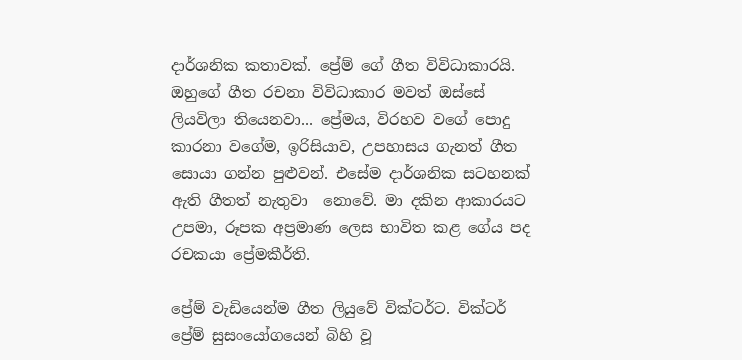දාර්ශනික කතාවක්. ප්‍රේම් ගේ ගීත විවිධාකාරයි. ඔහුගේ ගීත රචනා විවිධාකාර මවත් ඔස්සේ ලියවිලා තියෙනවා... ප්‍රේමය, විරහව වගේ පොදු කාරනා වගේම, ඉරිසියාව, උපහාසය ගැනත් ගීත සොයා ගන්න පුළුවන්. එසේම දාර්ශනික සටහනක් ඇති ගීතත් නැතුවා  නොවේ. මා දකින ආකාරයට උපමා, රූපක අප්‍රමාණ ලෙස භාවිත කළ ගේය පද රචකයා ප්‍රේමකීර්ති.

ප්‍රේම් වැඩියෙන්ම ගීත ලියුවේ වික්ටර්ට. වික්ටර් ප්‍රේම් සුසංයෝගයෙන් බිහි වූ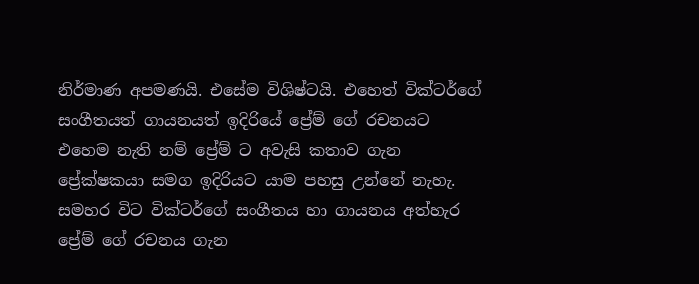නිර්මාණ අපමණයි. එසේම විශිෂ්ටයි. එහෙත් වික්ටර්ගේ සංගීතයත් ගායනයත් ඉදිරියේ ප්‍රේම් ගේ රචනයට එහෙම නැති නම් ප්‍රේම් ට අවැසි කතාව ගැන ප්‍රේක්ෂකයා සමග ඉදිරියට යාම පහසු උන්නේ නැහැ. සමහර විට වික්ටර්ගේ සංගීතය හා ගායනය අත්හැර ප්‍රේම් ගේ රචනය ගැන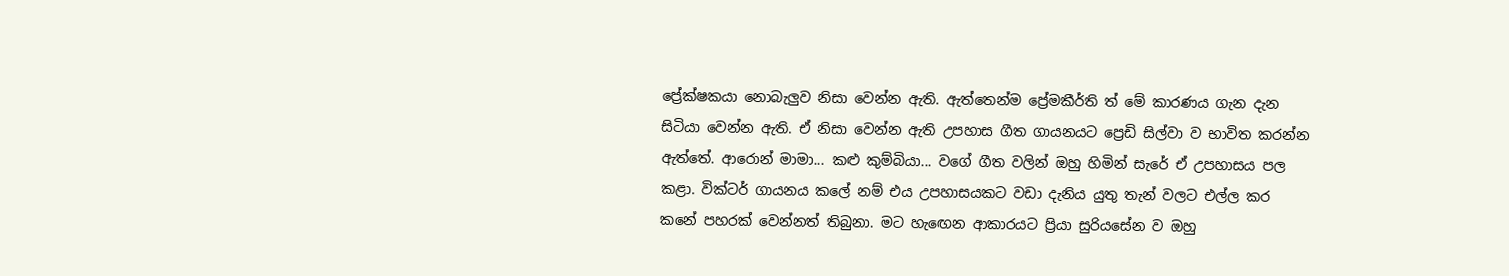ප්‍රේක්ෂකයා නොබැලුව නිසා වෙන්න ඇති. ඇත්තෙන්ම ප්‍රේමකීර්ති ත් මේ කාරණය ගැන දැන සිටියා වෙන්න ඇති. ඒ නිසා වෙන්න ඇති උපහාස ගීත ගායනයට ප්‍රෙඩි සිල්වා ව භාවිත කරන්න ඇත්තේ. ආරොන් මාමා... කළු කුම්බියා... වගේ ගීත වලින් ඔහු හිමින් සැරේ ඒ උපහාසය පල කළා. වික්ටර් ගායනය කලේ නම් එය උපහාසයකට වඩා දැනිය යුතු තැන් වලට එල්ල කර කනේ පහරක් වෙන්නත් තිබුනා. මට හැඟෙන ආකාරයට ප්‍රියා සුරියසේන ව ඔහු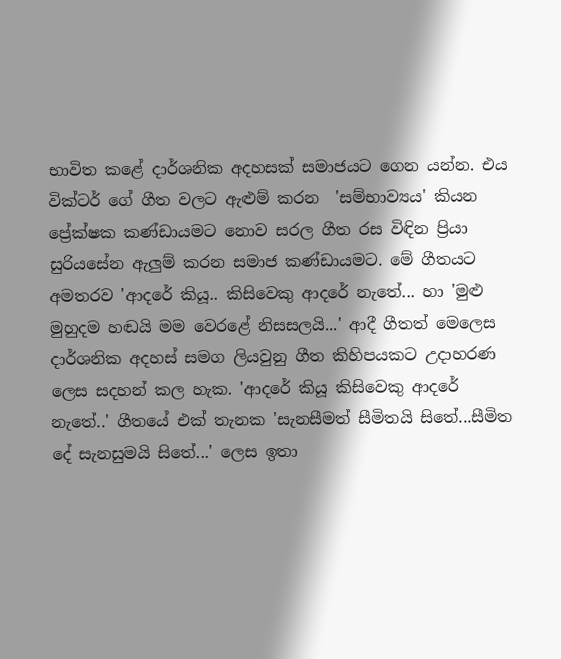භාවිත කළේ දාර්ශනික අදහසක් සමාජයට ගෙන යන්න. එය වික්ටර් ගේ ගීත වලට ඇළුම් කරන  'සම්භාව්‍යය' කියන   ප්‍රේක්ෂක කණ්ඩායමට නොව සරල ගීත රස විඳින ප්‍රියා සුරියසේන ඇලුම් කරන සමාජ කණ්ඩායමට. මේ ගීතයට අමතරව 'ආදරේ කියූ.. කිසිවෙකු ආදරේ නැතේ... හා 'මුළු මුහුදම හඬයි මම වෙරළේ නිසසලයි...' ආදී ගීතත් මෙලෙස දාර්ශනික අදහස් සමග ලියවුනු ගීත කිහිපයකට උදාහරණ ලෙස සදහන් කල හැක. 'ආදරේ කියූ කිසිවෙකු ආදරේ නැතේ..' ගීතයේ එක් තැනක 'සැනසීමත් සීමිතයි සිතේ...සීමිත දේ සැනසුමයි සිතේ...' ලෙස ඉතා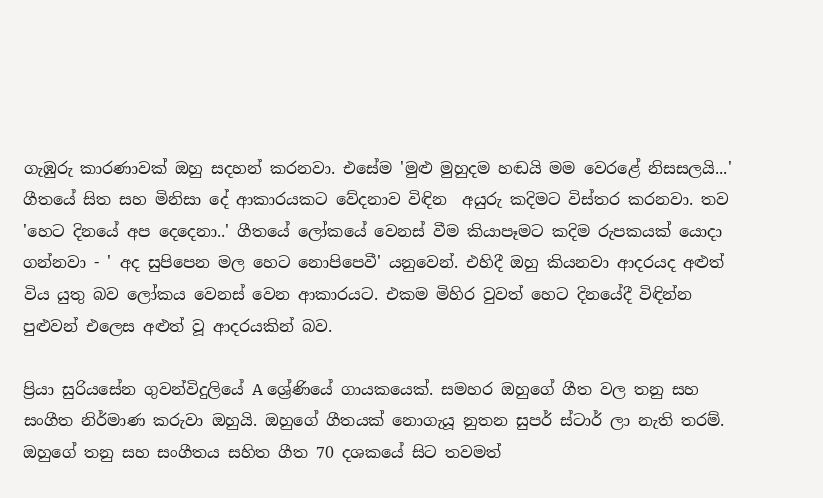ගැඹුරු කාරණාවක් ඔහු සදහන් කරනවා. එසේම 'මුළු මුහුදම හඬයි මම වෙරළේ නිසසලයි...' ගීතයේ සිත සහ මිනිසා දේ ආකාරයකට වේදනාව විඳින  අයුරු කදිමට විස්තර කරනවා. තව 'හෙට දිනයේ අප දෙදෙනා..' ගීතයේ ලෝකයේ වෙනස් වීම කියාපෑමට කදිම රුපකයක් යොදා ගන්නවා - ' අද සුපිපෙන මල හෙට නොපිපෙවී' යනුවෙන්. එහිදී ඔහු කියනවා ආදරයද අළුත් විය යුතු බව ලෝකය වෙනස් වෙන ආකාරයට. එකම මිහිර වුවත් හෙට දිනයේදී විඳින්න පුළුවන් එලෙස අළුත් වූ ආදරයකින් බව.

ප්‍රියා සුරියසේන ගුවන්විදුලියේ A ශ්‍රේණියේ ගායකයෙක්. සමහර ඔහුගේ ගීත වල තනු සහ සංගීත නිර්මාණ කරුවා ඔහුයි. ඔහුගේ ගීතයක් නොගැයූ නුතන සුපර් ස්ටාර් ලා නැති තරම්. ඔහුගේ තනු සහ සංගීතය සහිත ගීත 70 දශකයේ සිට තවමත්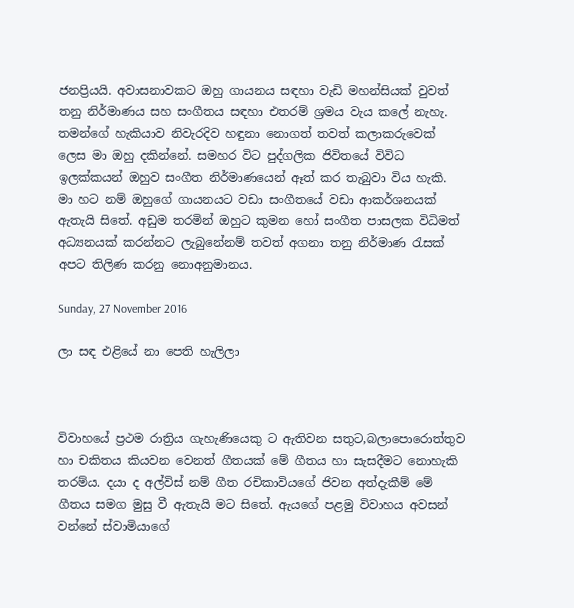ජනප්‍රියයි. අවාසනාවකට ඔහු ගායනය සඳහා වැඩි මහන්සියක් වුවත් තනු නිර්මාණය සහ සංගීතය සඳහා එතරම් ශ්‍රමය වැය කලේ නැහැ. තමන්ගේ හැකියාව නිවැරදිව හඳුනා නොගත් තවත් කලාකරුවෙක් ලෙස මා ඔහු දකින්නේ. සමහර විට පුද්ගලික ජිවිතයේ විවිධ ඉලක්කයන් ඔහුව සංගීත නිර්මාණයෙන් ඈත් කර තැබුවා විය හැකි. මා හට නම් ඔහුගේ ගායනයට වඩා සංගීතයේ වඩා ආකර්ශනයක් ඇතැයි සිතේ. අඩුම තරමින් ඔහුට කුමන හෝ සංගීත පාසලක විධිමත් අධ්‍යනයක් කරන්නට ලැබුනේනම් තවත් අගනා තනු නිර්මාණ රැසක් අපට තිලිණ කරනු නොඅනුමානය.

Sunday, 27 November 2016

ලා සඳ එළියේ නා පෙති හැලිලා



විවාහයේ ප්‍රථම රාත්‍රිය ගැහැණියෙකු ට ඇතිවන සතුට,බලාපොරොත්තුව හා චකිතය කියවන වෙනත් ගීතයක් මේ ගීතය හා සැසදීමට නොහැකි තරම්ය. දයා ද අල්විස් නම් ගීත රචිකාවියගේ ජිවන අත්දැකීම් මේ ගීතය සමග මුසු වී ඇතැයි මට සිතේ. ඇයගේ පළමු විවාහය අවසන් වන්නේ ස්වාමියාගේ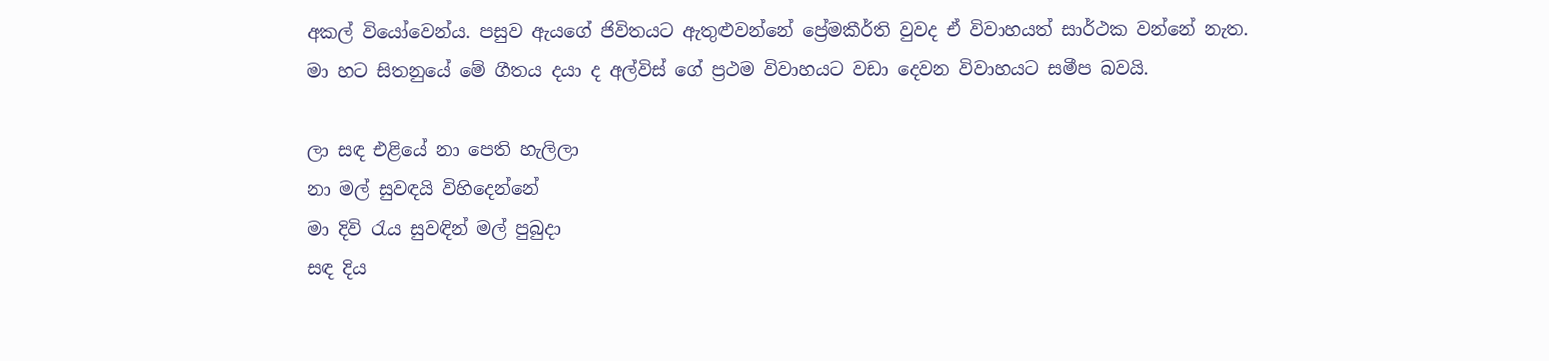අකල් වියෝවෙන්ය. පසුව ඇයගේ ජිවිතයට ඇතුළුවන්නේ ප්‍රේමකීර්ති වුවද ඒ විවාහයත් සාර්ථක වන්නේ නැත. මා හට සිතනුයේ මේ ගීතය දයා ද අල්විස් ගේ ප්‍රථම විවාහයට වඩා දෙවන විවාහයට සමීප බවයි.

ලා සඳ එළියේ නා පෙති හැලිලා
නා මල් සුවඳයි විහිදෙන්නේ
මා දිවි රැය සුවඳින් මල් පුබුදා
සඳ දිය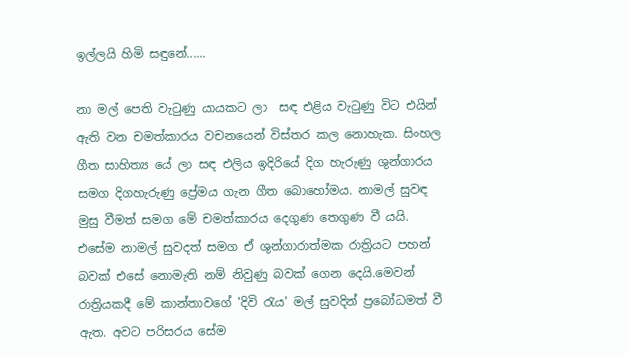ඉල්ලයි හිමි සඳුනේ......

නා මල් පෙති වැටුණු යායකට ලා  සඳ එළිය වැටුණු විට එයින් ඇති වන චමත්කාරය වචනයෙන් විස්තර කල නොහැක. සිංහල ගීත සාහිත්‍ය යේ ලා සඳ එලිය ඉදිරියේ දිග හැරුණු ශුන්ගාරය සමග දිගහැරුණු ප්‍රේමය ගැන ගීත බොහෝමය. නාමල් සුවඳ මුසු වීමත් සමග මේ චමත්කාරය දෙගුණ තෙගුණ වී යයි. එසේම නාමල් සුවදත් සමග ඒ ශුන්ගාරාත්මක රාත්‍රියට පහන් බවක් එසේ නොමැති නම් නිවුණු බවක් ගෙන දෙයි.මෙවන් රාත්‍රියකදී මේ කාන්තාවගේ 'දිවි රැය' මල් සුවදින් ප්‍රබෝධමත් වී ඇත. අවට පරිසරය සේම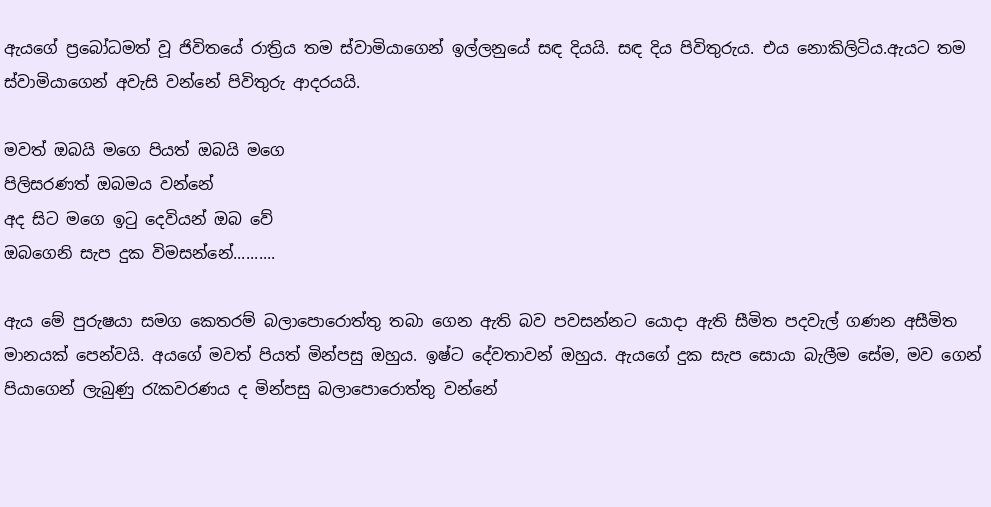ඇයගේ ප්‍රබෝධමත් වූ ජිවිතයේ රාත්‍රිය තම ස්වාමියාගෙන් ඉල්ලනුයේ සඳ දියයි. සඳ දිය පිවිතුරුය. එය නොකිලිටිය.ඇයට තම ස්වාමියාගෙන් අවැසි වන්නේ පිවිතුරු ආදරයයි.

මවත් ඔබයි මගෙ පියත් ඔබයි මගෙ
පිලිසරණත් ඔබමය වන්නේ
අද සිට මගෙ ඉටු දෙවියන් ඔබ වේ
ඔබගෙනි සැප දුක විමසන්නේ..........

ඇය මේ පුරුෂයා සමග කෙතරම් බලාපොරොත්තු තබා ගෙන ඇති බව පවසන්නට යොදා ඇති සීමිත පදවැල් ගණන අසීමිත මානයක් පෙන්වයි. අයගේ මවත් පියත් මින්පසු ඔහුය. ඉෂ්ට දේවතාවන් ඔහුය. ඇයගේ දුක සැප සොයා බැලීම සේම, මව ගෙන් පියාගෙන් ලැබුණු රැකවරණය ද මින්පසු බලාපොරොත්තු වන්නේ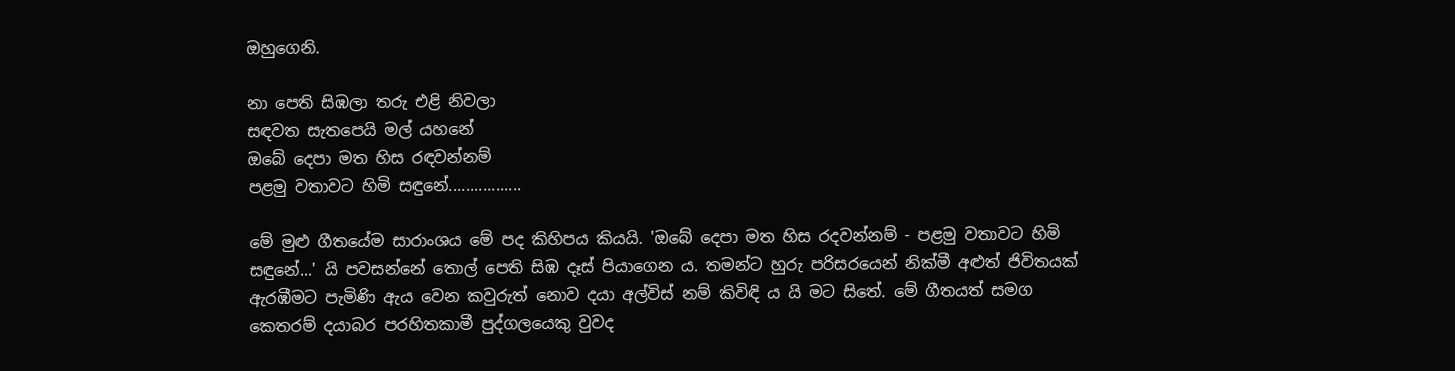ඔහුගෙනි.

නා පෙති සිඹලා තරු එළි නිවලා
සඳවත සැතපෙයි මල් යහනේ
ඔබේ දෙපා මත හිස රඳවන්නම්
පළමු වතාවට හිමි සඳු‍නේ.................

මේ මුළු ගීතයේම සාරාංශය මේ පද කිහිපය කියයි. 'ඔබේ දෙපා මත හිස රදවන්නම් - පළමු වතාවට හිමි සඳුනේ...' යි පවසන්නේ තොල් පෙති සිඹ දෑස් පියාගෙන ය. තමන්ට හුරු පරිසරයෙන් නික්මී අළුත් ජිවිතයක් ඇරඹීමට පැමිණි ඇය වෙන කවුරුත් නොව දයා අල්විස් නම් කිවිඳි ය යි මට සිතේ. මේ ගීතයත් සමග කෙතරම් දයාබර පරහිතකාමී පුද්ගලයෙකු වුවද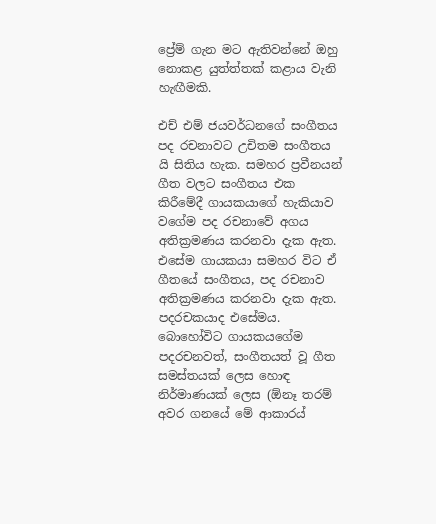ප්‍රේම් ගැන මට ඇතිවන්නේ ඔහු නොකළ යුත්ත්තක් කළාය වැනි හැඟීමකි.

එච් එම් ජයවර්ධනගේ සංගීතය පද රචනාවට උචිතම සංගීතය යි සිතිය හැක. සමහර ප්‍රවීනයන් ගීත වලට සංගීතය එක කිරීමේදී ගායකයාගේ හැකියාව වගේම පද රචනාවේ අගය අතික්‍රමණය කරනවා දැක ඇත. එසේම ගායකයා සමහර විට ඒ ගීතයේ සංගීතය, පද රචනාව අතික්‍රමණය කරනවා දැක ඇත. පදරචකයාද එසේමය. බොහෝවිට ගායකයගේම පදරචනවත්, සංගීතයත් වූ ගීත සමස්තයක් ලෙස හොඳ නිර්මාණයක් ලෙස (ඕනෑ තරම් අවර ගනයේ මේ ආකාරය්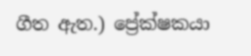ගීත ඇත.) ප්‍රේක්ෂකයා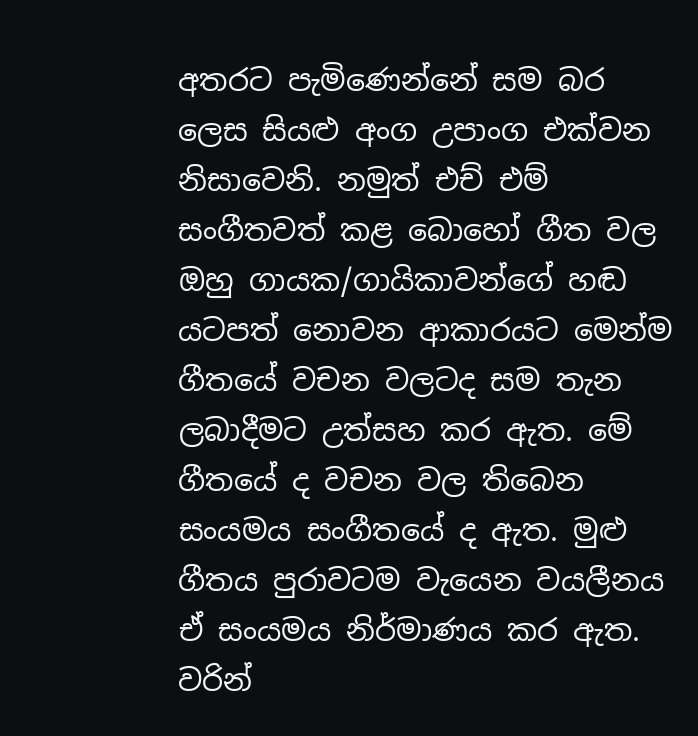අතරට පැමිණෙන්නේ සම බර ලෙස සියළු අංග උපාංග එක්වන නිසාවෙනි. නමුත් එච් එම් සංගීතවත් කළ බොහෝ ගීත වල ඔහු ගායක/ගායිකාවන්ගේ හඬ යටපත් නොවන ආකාරයට මෙන්ම ගීතයේ වචන වලටද සම තැන ලබාදීමට උත්සහ කර ඇත. මේ ගීතයේ ද වචන වල තිබෙන සංයමය සංගීතයේ ද ඇත. මුළු ගීතය පුරාවටම වැයෙන වයලීනය ඒ සංයමය නිර්මාණය කර ඇත. වරින්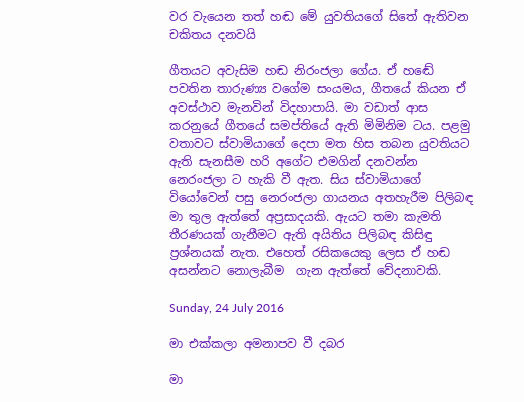වර වැයෙන තත් හඬ මේ යුවතියගේ සිතේ ඇතිවන චකිතය දනවයි

ගීතයට අවැසිම හඬ නිරංජලා ගේය. ඒ හඬේ පවතින තාරුණ්‍ය වගේම සංයමය, ගීතයේ කියන ඒ අවස්ථාව මැනවින් විදහාපායි. මා වඩාත් ආස කරනුයේ ගීතයේ සමප්තියේ ඇති මිමිනිම ටය. පළමු වතාවට ස්වාමියාගේ දෙපා මත හිස තබන යුවතියට ඇති සැනසීම හරි අගේට එමගින් දනවන්න නෙරංජලා ට හැකි වී ඇත. සිය ස්වාමියාගේ වියෝවෙන් පසු නෙරංජලා ගායනය අතහැරීම පිලිබඳ මා තුල ඇත්තේ අප්‍රසාදයකි. ඇයට තමා කැමති තීරණයක් ගැනීමට ඇති අයිතිය පිලිබඳ කිසිඳු  ප්‍රශ්නයක් නැත. එහෙත් රසිකයෙකු ලෙස ඒ හඬ අසන්නට නොලැබීම  ගැන ඇත්තේ වේදනාවකි.

Sunday, 24 July 2016

මා එක්කලා අමනාපව වී දබර

මා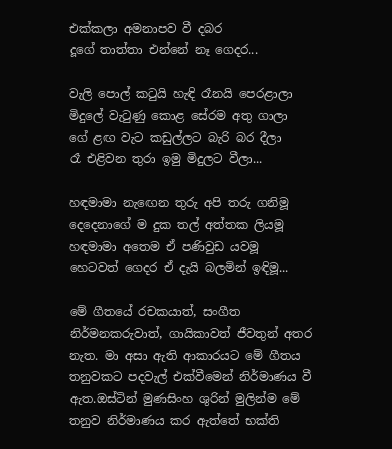එක්කලා අමනාපව වී දබර
දූගේ තාත්තා එන්නේ නෑ ගෙදර...

වැලි පොල් කටුයි හැඳි රෑනයි පෙරළාලා
මිදුලේ වැටුණු කොළ සේරම අතු ගාලා
ගේ ළඟ වැට කඩුල්ලට බැරි බර දීලා
රෑ එළිවන තුරා ඉමු මිදුලට වීලා...

හඳමාමා නැඟෙන තුරු අපි තරු ගනිමූ
දෙදෙනාගේ ම දුක තල් අත්තක ලියමූ
හඳමාමා අතෙම ඒ පණිවුඩ යවමූ
හෙටවත් ගෙදර ඒ දැයි බලමින් ඉඳිමූ...

මේ ගීතයේ රචකයාත්, සංගීත නිර්මනකරුවාත්, ගායිකාවත් ජීවතුන් අතර නැත. මා අසා ඇති ආකාරයට මේ ගීතය තනුවකට පදවැල් එක්වීමෙන් නිර්මාණය වී ඇත.ඔස්ටින් මුණසිංහ ශුරින් මුලින්ම මේ තනුව නිර්මාණය කර ඇත්තේ භක්ති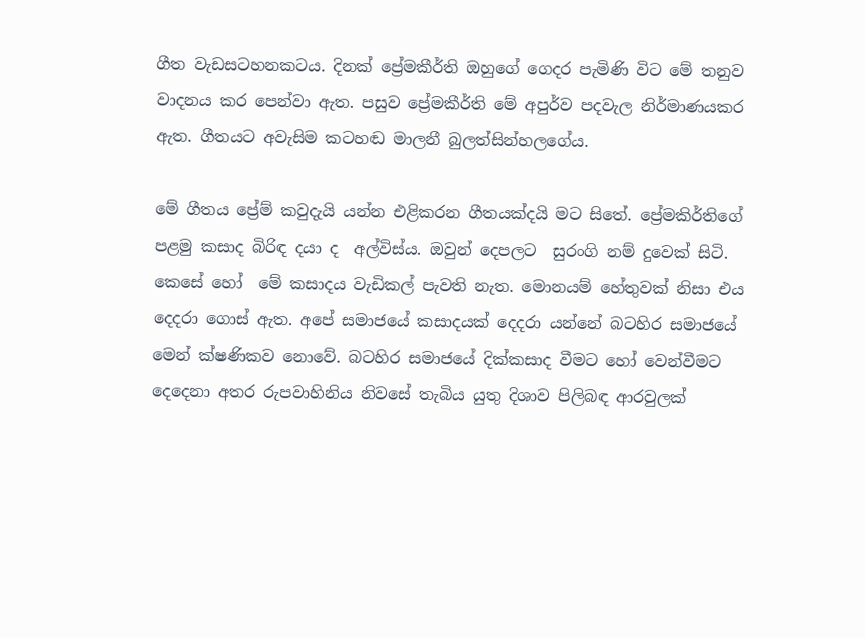ගීත වැඩසටහනකටය. දිනක් ප්‍රේමකීර්ති ඔහුගේ ගෙදර පැමිණි විට මේ තනුව වාදනය කර පෙන්වා ඇත. පසුව ප්‍රේමකීර්ති මේ අපුර්ව පදවැල නිර්මාණයකර  ඇත. ගීතයට අවැසිම කටහඬ මාලනී බුලත්සින්හලගේය.

මේ ගීතය ප්‍රේම් කවුදැයි යන්න එළිකරන ගීතයක්දයි මට සිතේ. ප්‍රේමකිර්තිගේ  පළමු කසාද බිරිඳ දයා ද  අල්විස්ය. ඔවුන් දෙපලට  සුරංගි නම් දුවෙක් සිටි. කෙසේ හෝ  මේ කසාදය වැඩිකල් පැවති නැත. මොනයම් හේතුවක් නිසා එය දෙදරා ගොස් ඇත. අපේ සමාජයේ කසාදයක් දෙදරා යන්නේ බටහිර සමාජයේ මෙන් ක්ෂණිකව නොවේ. බටහිර සමාජයේ දික්කසාද වීමට හෝ වෙන්වීමට දෙදෙනා අතර රුපවාහිනිය නිවසේ තැබිය යුතු දිශාව පිලිබඳ ආරවුලක්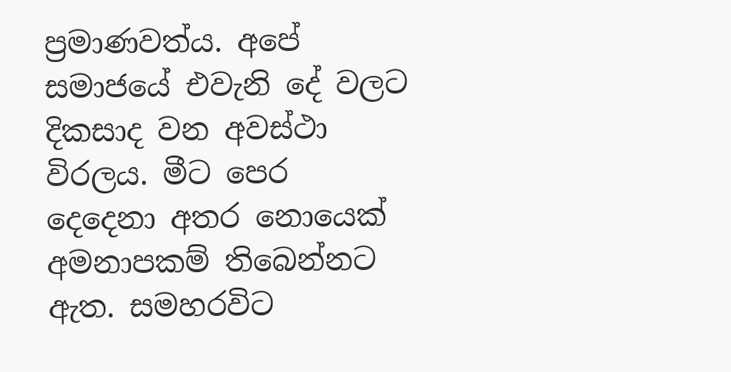ප්‍රමාණවත්ය. අපේ සමාජයේ එවැනි දේ වලට දිකසාද වන අවස්ථා විරලය. මීට පෙර දෙදෙනා අතර නොයෙක් අමනාපකම් තිබෙන්නට ඇත. සමහරවිට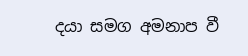දයා සමග අමනාප වී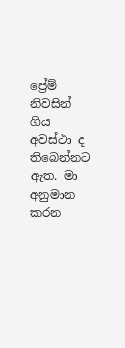ප්‍රේම් නිවසින් ගිය අවස්ථා ද තිබෙන්නට ඇත. මා  අනුමාන කරන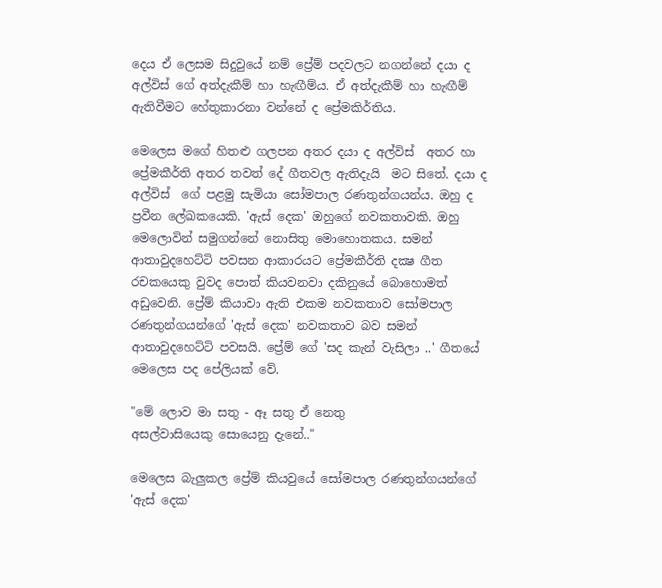දෙය ඒ ලෙසම සිදුවුයේ නම් ප්‍රේම් පදවලට නගන්නේ දයා ද අල්විස් ගේ අත්දැකීම් හා හැඟීම්ය. ඒ අත්දැකීම් හා හැඟීම් ඇතිවීමට හේතුකාරනා වන්නේ ද ප්‍රේමකිර්තිය.

මෙලෙස මගේ හිතළු ගලපන අතර දයා ද අල්විස්  අතර හා ප්‍රේමකීර්ති අතර තවත් දේ ගීතවල ඇතිදැයි  මට සිතේ. දයා ද අල්විස්  ගේ පළමු සැමියා සෝමපාල රණතුන්ගයන්ය. ඔහු ද ප්‍රවීන ලේඛකයෙකි. 'ඇස් දෙක' ඔහුගේ නවකතාවකි. ඔහු මෙලොවින් සමුගන්නේ නොසිතු මොහොතකය. සමන් ආතාවුදහෙට්ටි පවසන ආකාරයට ප්‍රේමකීර්ති දක්‍ෂ ගීත රචකයෙකු වුවද පොත් කියවනවා දකිනුයේ බොහොමත් අඩුවෙනි. ප්‍රේම් කියාවා ඇති එකම නවකතාව සෝමපාල රණතුන්ගයන්ගේ 'ඇස් දෙක' නවකතාව බව සමන් ආතාවුදහෙට්ටි පවසයි. ප්‍රේම් ගේ 'සද කැන් වැසිලා ..' ගීතයේ මෙලෙස පද පේලියක් වේ.

"මේ ලොව මා සතු - ඈ සතු ඒ නෙතු
අසල්වාසියෙකු සොයෙනු දැනේ.."

මෙලෙස බැලුකල ප්‍රේම් කියවුයේ සෝමපාල රණතුන්ගයන්ගේ  'ඇස් දෙක'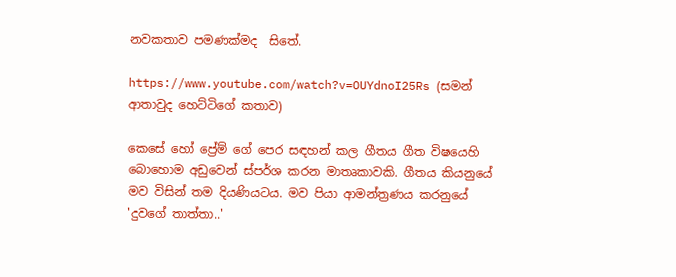නවකතාව පමණක්මද  සිතේ.

https://www.youtube.com/watch?v=OUYdnoI25Rs (සමන් ආතාවුද හෙට්ටිගේ කතාව)

කෙසේ හෝ ප්‍රේම් ගේ පෙර සඳහන් කල ගීතය ගීත විෂයෙහි බොහොම අඩුවෙන් ස්පර්ශ කරන මාතෘකාවකි. ගීතය කියනුයේ මව විසින් තම දියණියටය. මව පියා ආමන්ත්‍රණය කරනුයේ 'දුවගේ තාත්තා..'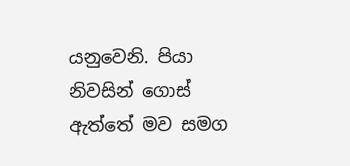යනුවෙනි. පියා නිවසින් ගොස් ඇත්තේ මව සමග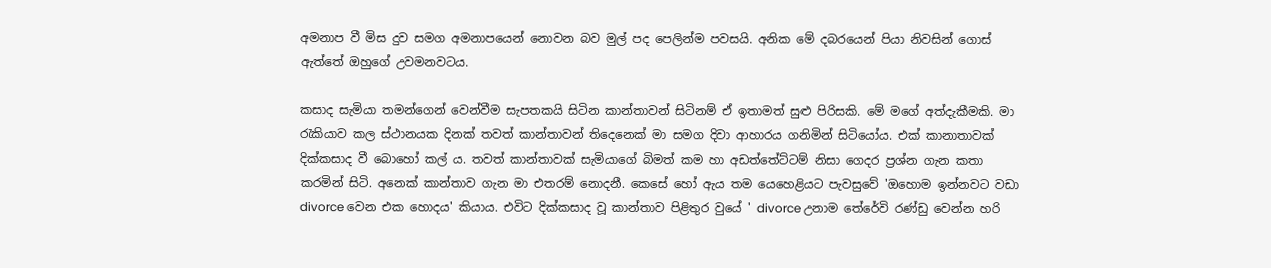අමනාප වී මිස දුව සමග අමනාපයෙන් නොවන බව මුල් පද පෙලින්ම පවසයි. අනික මේ දබරයෙන් පියා නිවසින් ගොස් ඇත්තේ ඔහුගේ උවමනවටය.

කසාද සැමියා තමන්ගෙන් වෙන්වීම සැපතකයි සිටින කාන්තාවන් සිටිනම් ඒ ඉතාමත් සුළු පිරිසකි. මේ මගේ අත්දැකීමකි. මා රැකියාව කල ස්ථානයක දිනක් තවත් කාන්තාවන් තිදෙනෙක් මා සමග දිවා ආහාරය ගනිමින් සිටියෝය. එක් කානාතාවක් දික්කසාද වී බොහෝ කල් ය. තවත් කාන්තාවක් සැමියාගේ බිමත් කම හා අඩත්තේට්ටම් නිසා ගෙදර ප්‍රශ්න ගැන කතා කරමින් සිටි. අනෙක් කාන්තාව ගැන මා එතරම් නොදනී. කෙසේ හෝ ඇය තම යෙහෙළියට පැවසුවේ 'ඔහොම ඉන්නවට වඩා divorce වෙන එක හොදය' කියාය. එවිට දික්කසාද වූ කාන්තාව පිළිතුර වුයේ ' divorce උනාම තේරේවි රණ්ඩු වෙන්න හරි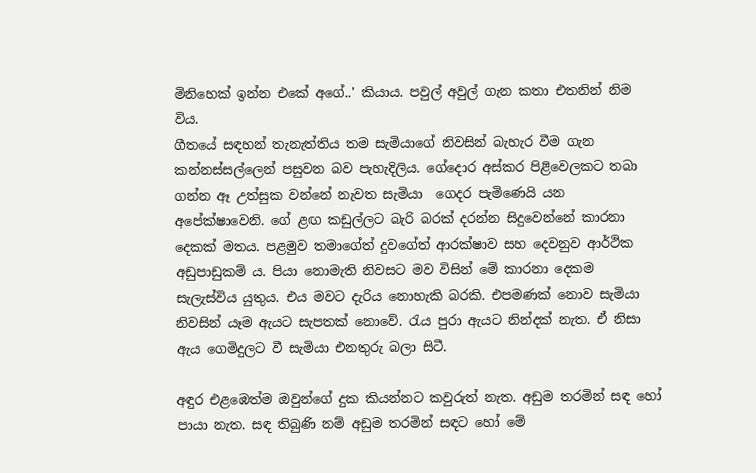මිනිහෙක් ඉන්න එකේ අගේ..' කියාය. පවුල් අවුල් ගැන කතා එතනින් නිම විය.
ගීතයේ සඳහන් තැනැත්තිය තම සැමියාගේ නිවසින් බැහැර වීම ගැන කන්නස්සල්ලෙන් පසුවන බව පැහැදිලිය. ගේදොර අස්කර පිළිවෙලකට තබා ගන්න ඈ උත්සුක වන්නේ නැවත සැමියා  ගෙදර පැමිණෙයි යන අපේක්ෂාවෙනි. ගේ ළඟ කඩුල්ලට බැරි බරක් දරන්න සිදුවෙන්නේ කාරනා දෙකක් මතය. පළමුව තමාගේත් දුවගේත් ආරක්ෂාව සහ දෙවනුව ආර්ථික අඩුපාඩුකම් ය. පියා නොමැති නිවසට මව විසින් මේ කාරනා දෙකම සැලැස්විය යුතුය. එය මවට දැරිය නොහැකි බරකි. එපමණක් නොව සැමියා නිවසින් යෑම ඇයට සැපතක් නොවේ. රැය පුරා ඇයට නින්දක් නැත. ඒ නිසා ඇය ගෙමිදුලට වී සැමියා එනතුරු බලා සිටී.

අඳුර එළඹෙත්ම ඔවුන්ගේ දුක කියන්නට කවුරුත් නැත. අඩුම තරමින් සඳ හෝ පායා නැත. සඳ තිබුණි නම් අඩුම තරමින් සඳට හෝ මේ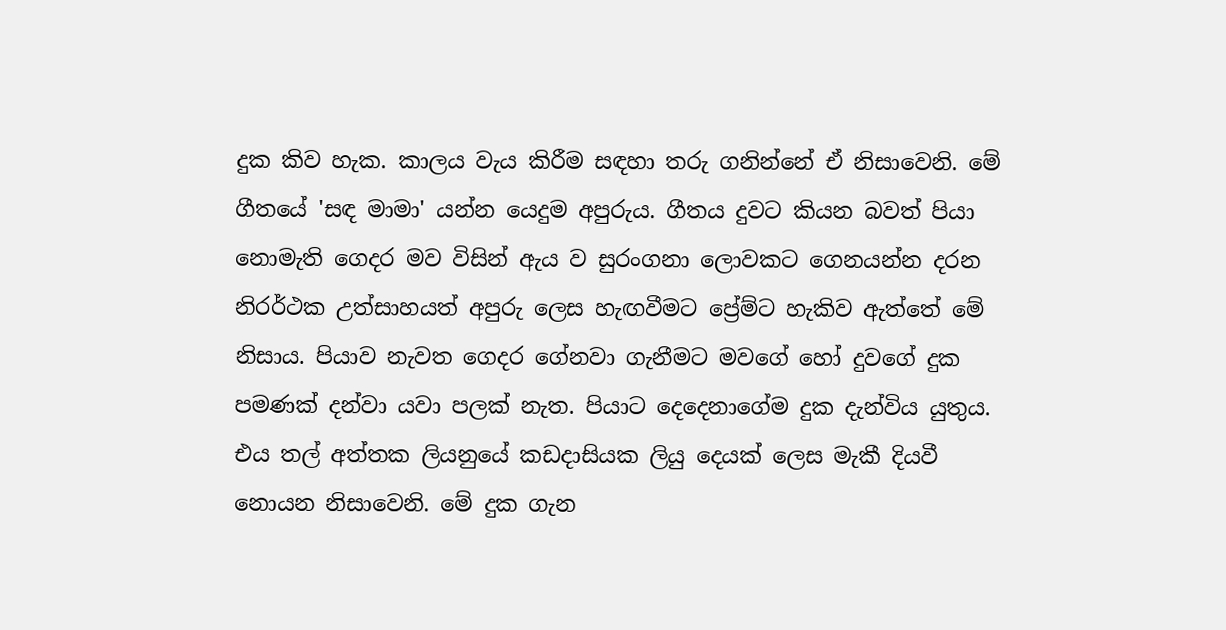දුක කිව හැක. කාලය වැය කිරීම සඳහා තරු ගනින්නේ ඒ නිසාවෙනි. මේ ගීතයේ 'සඳ මාමා' යන්න යෙදුම අපුරුය. ගීතය දුවට කියන බවත් පියා නොමැති ගෙදර මව විසින් ඇය ව සුරංගනා ලොවකට ගෙනයන්න දරන නිරර්ථක උත්සාහයත් අපුරු ලෙස හැඟවීමට ප්‍රේම්ට හැකිව ඇත්තේ මේ නිසාය. පියාව නැවත ගෙදර ගේනවා ගැනීමට මවගේ හෝ දුවගේ දුක පමණක් දන්වා යවා පලක් නැත. පියාට දෙදෙනාගේම දුක දැන්විය යුතුය. එය තල් අත්තක ලියනුයේ කඩදාසියක ලියු දෙයක් ලෙස මැකී දියවී නොයන නිසාවෙනි. මේ දුක ගැන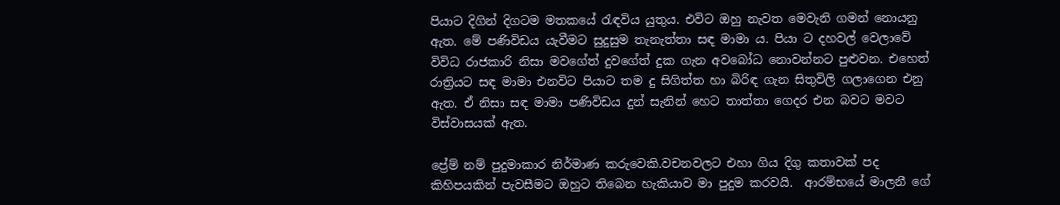පියාට දිගින් දිගටම මතකයේ රැඳවිය යුතුය. එවිට ඔහු නැවත මෙවැනි ගමන් නොයනු ඇත. මේ පණිවිඩය යැවීමට සුදුසුම තැනැත්තා සඳ මාමා ය. පියා ට දහවල් වෙලාවේ විවිධ රාජකාරි නිසා මවගේත් දුවගේත් දුක ගැන අවබෝධ නොවන්නට පුළුවන. එහෙත් රාත්‍රියට සඳ මාමා එනවිට පියාට තම දු සිගිත්ත හා බිරිඳ ගැන සිතුවිලි ගලාගෙන එනු ඇත. ඒ නිසා සඳ මාමා පණිවිඩය දුන් සැනින් හෙට තාත්තා ගෙදර එන බවට මවට විස්වාසයක් ඇත.

ප්‍රේම් නම් පුදුමාකාර නිර්මාණ කරුවෙකි.වචනවලට එහා ගිය දිගු කතාවක් පද කිහිපයකින් පැවසීමට ඔහුට තිබෙන හැකියාව මා පුදුම කරවයි.  ආරම්භයේ මාලනී ගේ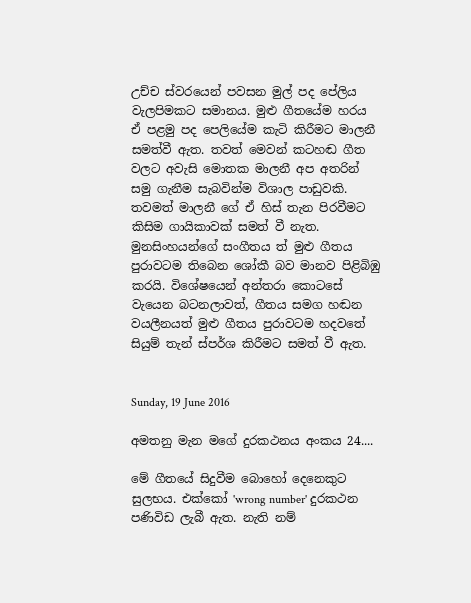උච්ච ස්වරයෙන් පවසන මුල් පද පේලිය වැලපිමකට සමානය. මුළු ගීතයේම හරය ඒ පළමු පද පෙලියේම කැටි කිරීමට මාලනී සමත්වී ඇත. තවත් මෙවන් කටහඬ ගීත වලට අවැසි මොතක මාලනී අප අතරින් සමු ගැනීම සැබවින්ම විශාල පාඩුවකි. තවමත් මාලනී ගේ ඒ හිස් තැන පිරවීමට කිසිම ගායිකාවක් සමත් වී නැත. මුනසිංහයන්ගේ සංගීතය ත් මුළු ගීතය පුරාවටම තිබෙන ශෝකී බව මානව පිළිබිඹු කරයි. විශේෂයෙන් අන්තරා කොටසේ වැයෙන බටනලාවත්, ගීතය සමග හඬන වයලීනයත් මුළු ගීතය පුරාවටම හදවතේ සියුම් තැන් ස්පර්ශ කිරීමට සමත් වී ඇත.


Sunday, 19 June 2016

අමතනු මැන මගේ දුරකථනය අංකය 24....

මේ ගීතයේ සිදුවීම බොහෝ දෙනෙකුට සුලභය. එක්කෝ 'wrong number' දුරකථන පණිවිඩ ලැබී ඇත. නැති නම්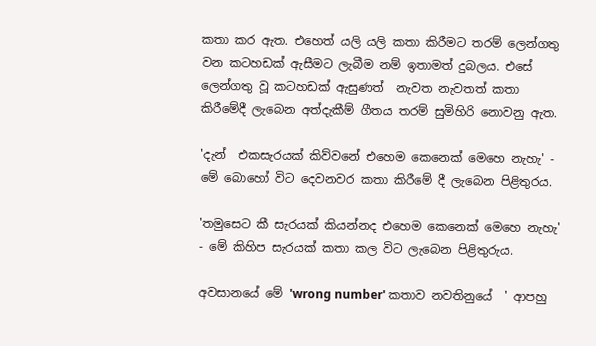කතා කර ඇත. එහෙත් යලි යලි කතා කිරීමට තරම් ලෙන්ගතු වන කටහඩක් ඇසීමට ලැබීම නම් ඉතාමත් දුබලය. එසේ ලෙන්ගතු වූ කටහඩක් ඇසුණත්  නැවත නැවතත් කතා කිරීමේදී ලැබෙන අත්දැකීම් ගීතය තරම් සුමිහිරි නොවනු ඇත.

'දැන්  එකසැරයක් කිව්වනේ එහෙම කෙනෙක් මෙහෙ නැහැ' - මේ බොහෝ විට දෙවනවර කතා කිරීමේ දී ලැබෙන පිළිතුරය.

'තමුසෙට කී සැරයක් කියන්නද එහෙම කෙනෙක් මෙහෙ නැහැ' - මේ කිහිප සැරයක් කතා කල විට ලැබෙන පිළිතුරුය.

අවසානයේ මේ 'wrong number' කතාව නවතිනුයේ  ' ආපහු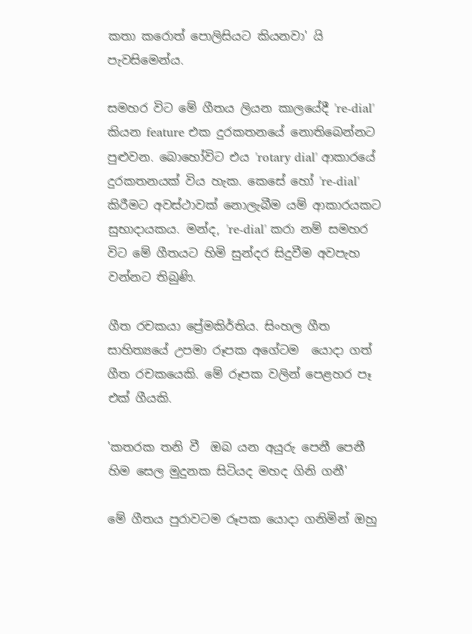කතා කරොත් පොලිසියට කියනවා' යි පැවසිමෙන්ය.

සමහර විට මේ ගීතය ලියන කාලයේදී 're-dial' කියන feature එක දුරකතනයේ නොතිබෙන්නට පුළුවන. බොහෝවිට එය 'rotary dial' ආකාරයේ දුරකතනයක් විය හැක. කෙසේ හෝ 're-dial' කිරීමට අවස්ථාවක් නොලැබීම යම් ආකාරයකට සුභාදායකය. මන්ද, 're-dial' කරා නම් සමහර විට මේ ගීතයට හිමි සුන්දර සිදුවීම අවපැහ වන්නට තිබුණි.

ගීත රචකයා ප්‍රේමකිර්තිය. සිංහල ගීත සාහිත්‍යයේ උපමා රූපක අගේටම  යොදා ගත් ගීත රචකයෙකි. මේ රූපක වලින් පෙළහර පෑ එක් ගීයකි.

'කතරක තනි වී  ඔබ යන අයුරු පෙනී පෙනී
හිම සෙල මුදුනක සිටියද මහද ගිනි ගනී'

මේ ගීතය පුරාවටම රූපක යොදා ගනිමින් ඔහු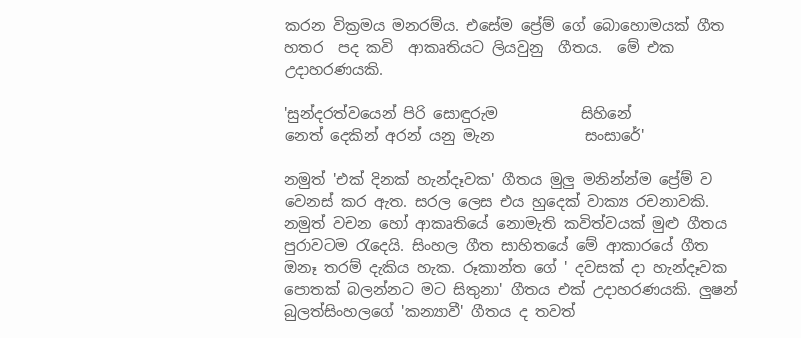කරන වික්‍රමය මනරම්ය. එසේම ප්‍රේම් ගේ බොහොමයක් ගීත හතර  පද කවි  ආකෘතියට ලියවුනු  ගීතය.  මේ එක උදාහරණයකි.

'සුන්දරත්වයෙන් පිරි සොඳුරුම           සිහිනේ
නෙත් දෙකින් අරන් යනු මැන            සංසාරේ'

නමුත් 'එක් දිනක් හැන්දෑවක' ගීතය මුලු මනින්න්ම ප්‍රේම් ව වෙනස් කර ඇත. සරල ලෙස එය හුදෙක් වාක්‍ය රචනාවකි. නමුත් වචන හෝ ආකෘතියේ නොමැති කවිත්වයක් මුළු ගීතය පුරාවටම රැදෙයි. සිංහල ගීත සාහිතයේ මේ ආකාරයේ ගීත ඔනෑ තරම් දැකිය හැක. රූකාන්ත ගේ ' දවසක් දා හැන්දෑවක පොතක් බලන්නට මට සිතුනා' ගීතය එක් උදාහරණයකි. ලුෂන් බුලත්සිංහලගේ 'කන්‍යාවී' ගීතය ද තවත්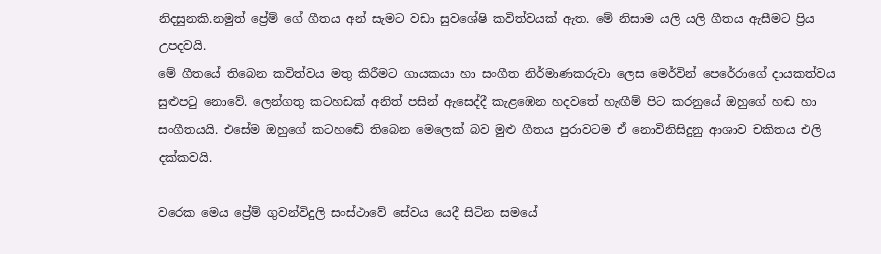නිදසුනකි.නමුත් ප්‍රේම් ගේ ගීතය අන් සැමට වඩා සුවශේෂි කවිත්වයක් ඇත. මේ නිසාම යලි යලි ගීතය ඇසීමට ප්‍රිය උපදවයි.
මේ ගීතයේ තිබෙන කවිත්වය මතු කිරීමට ගායකයා හා සංගීත නිර්මාණකරුවා ලෙස මෙර්වින් පෙරේරාගේ දායකත්වය සුළුපටු නොවේ. ලෙන්ගතු කටහඩක් අනිත් පසින් ඇසෙද්දී කැළඹෙන හදවතේ හැඟීම් පිට කරනුයේ ඔහුගේ හඬ හා සංගීතයයි. එසේම ඔහුගේ කටහඬේ තිබෙන මෙලෙක් බව මුළු ගීතය පුරාවටම ඒ නොවිනිසිදුනු ආශාව චකිතය එලි දක්කවයි.

වරෙක මෙය ප්‍රේම් ගුවන්විදුලි සංස්ථාවේ සේවය යෙදී සිටින සමයේ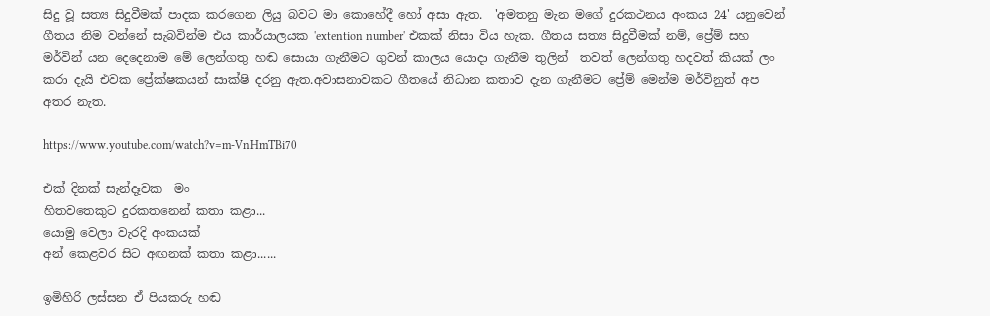සිදු වූ සත්‍ය සිදුවීමක් පාදක කරගෙන ලියු බවට මා කොහේදී හෝ අසා ඇත.  'අමතනු මැන මගේ දුරකථනය අංකය 24' යනුවෙන් ගීතය නිම වන්නේ සැබවින්ම එය කාර්යාලයක 'extention number' එකක් නිසා විය හැක. ගීතය සත්‍ය සිදුවීමක් නම්, ප්‍රේම් සහ මර්වින් යන දෙදෙනාම මේ ලෙන්ගතු හඬ සොයා ගැනීමට ගුවන් කාලය යොදා ගැනීම තුලින්  තවත් ලෙන්ගතු හදවත් කියක් ලං කරා දැයි එවක ප්‍රේක්ෂකයන් සාක්ෂි දරනු ඇත.අවාසනාවකට ගීතයේ නිධාන කතාව දැන ගැනීමට ප්‍රේම් මෙන්ම මර්විනුත් අප අතර නැත.

https://www.youtube.com/watch?v=m-VnHmTBi70

එක් දිනක් සැන්දෑවක  මං
හිතවතෙකුට දුරකතනෙන් කතා කළා...
යොමු වෙලා වැරදි අංකයක්
අන් කෙළවර සිට අඟනක් කතා කළා......

ඉමිහිරි ලස්සන ඒ පියකරු හඬ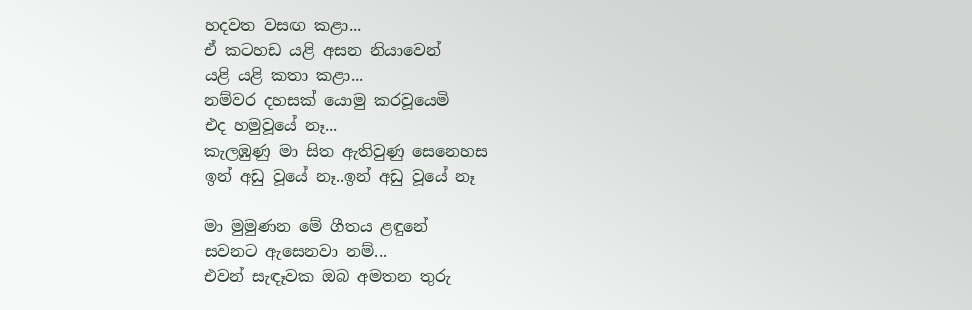හදවත වසඟ කළා...
ඒ කටහඩ යළි අසන නියාවෙන්
යළි යළි කතා කළා...
නම්වර දහසක් යොමු කරවූයෙමි
එද හමුවූයේ නෑ...
කැලඹුණු මා සිත ඇතිවුණු සෙනෙහස
ඉන් අඩු වූයේ නෑ..ඉන් අඩු වූයේ නෑ

මා මුමුණන මේ ගීතය ළඳුනේ
සවනට ඇසෙනවා නම්...
එවන් සැඳෑවක ඔබ අමතන තුරු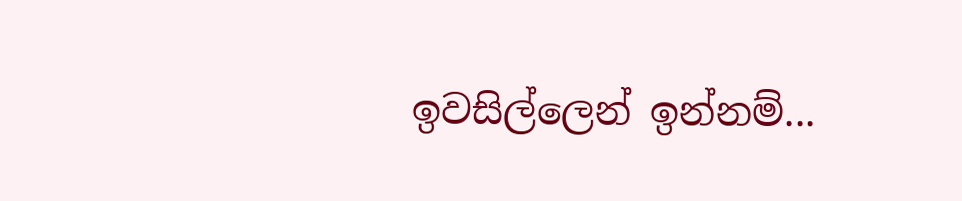ඉවසිල්ලෙන් ඉන්නම්...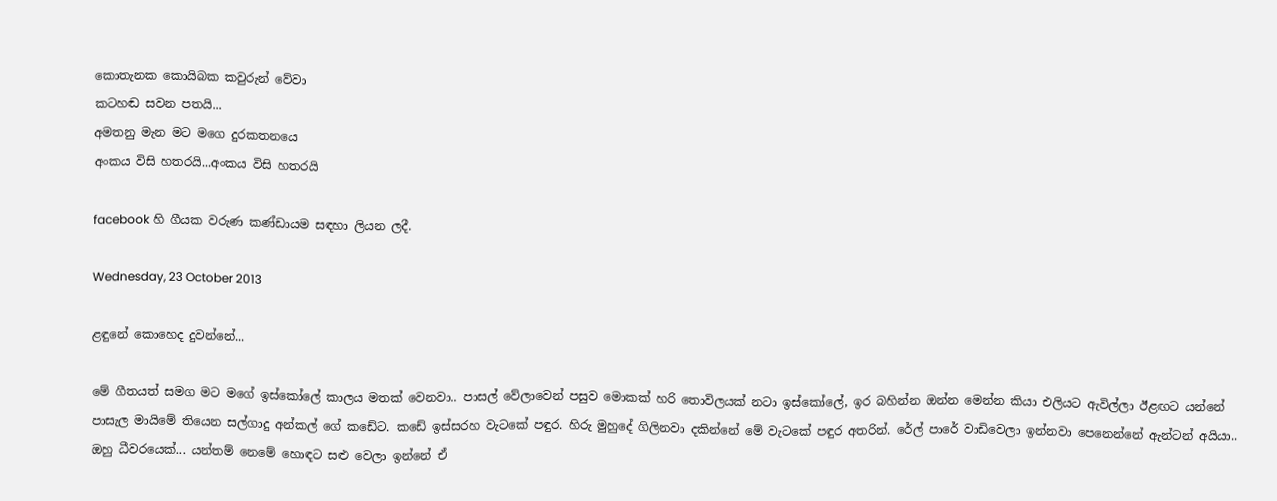කොතැනක කොයිබක කවුරුන් වේවා
කටහඬ සවන පතයි...
අමතනු මැන මට මගෙ දුරකතනයෙ
අංකය විසි හතරයි...අංකය විසි හතරයි

facebook හි ගීයක වරුණ කණ්ඩායම සඳහා ලියන ලදී.

Wednesday, 23 October 2013

ළඳුනේ කොහෙද දුවන්නේ...

මේ ගීතයත් සමග මට මගේ ඉස්කෝලේ කාලය මතක් වෙනවා.. පාසල් වේලාවෙන් පසුව මොකක් හරි තොවිලයක් නටා ඉස්කෝලේ, ඉර බහින්න ඔන්න මෙන්න කියා එලියට ඇවිල්ලා ඊළඟට යන්නේ පාසැල මායිමේ තියෙන සල්ගාදු අන්කල් ගේ කඩේට. කඩේ ඉස්සරහ වැටකේ පඳුර. හිරු මුහුදේ ගිලිනවා දකින්නේ මේ වැටකේ පඳුර අතරින්. රේල් පාරේ වාඩිවෙලා ඉන්නවා පෙනෙන්නේ ඇන්ටන් අයියා.. ඔහු ධීවරයෙක්... යන්තම් නෙමේ හොඳට සළු වෙලා ඉන්නේ ඒ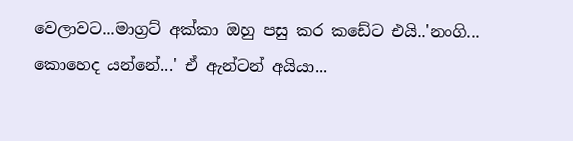වෙලාවට...මාග්‍රට් අක්කා ඔහු පසු කර කඩේට එයි..'නංගි... කොහෙද යන්නේ...' ඒ ඇන්ටන් අයියා...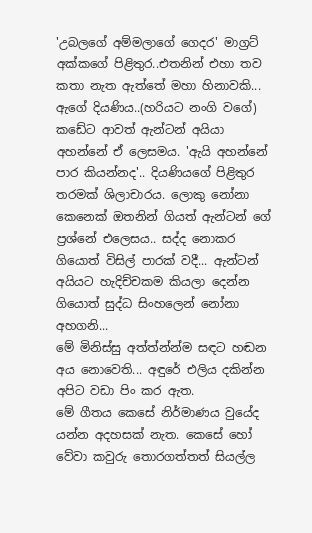'උබලගේ අම්මලාගේ ගෙදර' මාග්‍රට් අක්කගේ පිළිතුර..එතනින් එහා තව කතා නැත ඇත්තේ මහා හිනාවකි... ඇගේ දියණිය..(හරියට නංගි වගේ) කඩේට ආවත් ඇන්ටන් අයියා අහන්නේ ඒ ලෙසමය. 'ඇයි අහන්නේ පාර කියන්නද'.. දියණියගේ පිළිතුර තරමක් ශිලාචාරය. ලොකු නෝනා කෙනෙක් ඔතනින් ගියත් ඇන්ටන් ගේ ප්‍රශ්නේ එලෙසය.. සද්ද නොකර ගියොත් විසිල් පාරක් වදී... ඇන්ටන් අයියට හැදිච්චකම කියලා දෙන්න ගියොත් සුද්ධ සිංහලෙන් නෝනා අහගනි...
මේ මිනිස්සු අත්ත්න්න්ම සඳට හඬන අය නොවෙති... අඳුරේ එලිය දකින්න අපිට වඩා පිං කර ඇත.
මේ ගීතය කෙසේ නිර්මාණය වුයේද යන්න අදහසක් නැත. කෙසේ හෝ වේවා කවුරු තොරගත්තත් සියල්ල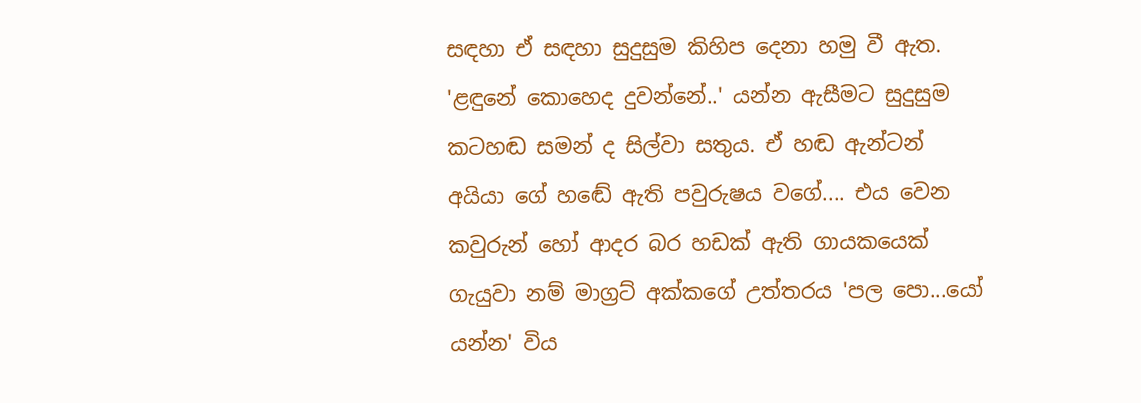සඳහා ඒ සඳහා සුදුසුම කිහිප දෙනා හමු වී ඇත. 'ළඳුනේ කොහෙද දුවන්නේ..' යන්න ඇසීමට සුදුසුම කටහඬ සමන් ද සිල්වා සතුය. ඒ හඬ ඇන්ටන් අයියා ගේ හඬේ ඇති පවුරුෂය වගේ.... එය වෙන කවුරුන් හෝ ආදර බර හඩක් ඇති ගායකයෙක් ගැයුවා නම් මාග්‍රට් අක්කගේ උත්තරය 'පල පො...යෝ යන්න' විය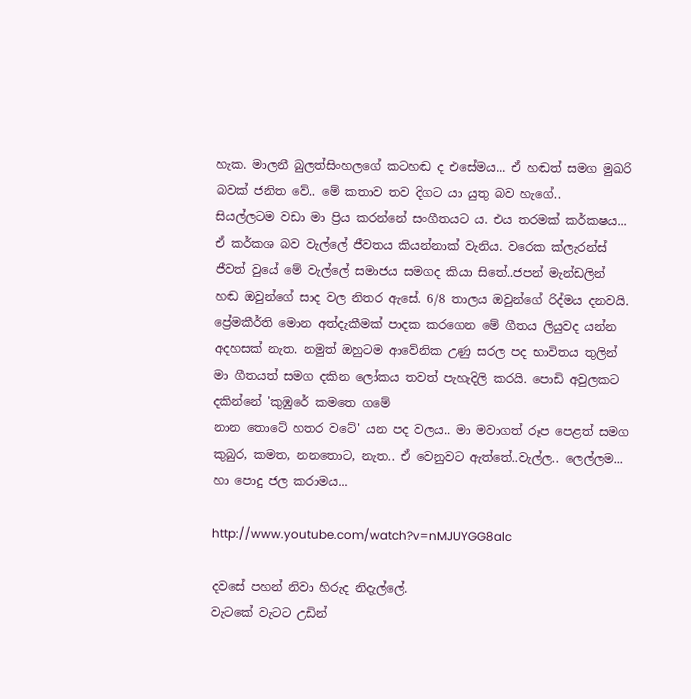හැක. මාලනී බුලත්සිංහලගේ කටහඬ ද එසේමය... ඒ හඬත් සමග මුඛරි බවක් ජනිත වේ.. මේ කතාව තව දිගට යා යුතු බව හැගේ..
සියල්ලටම වඩා මා ප්‍රිය කරන්නේ සංගීතයට ය. එය තරමක් කර්කෂය... ඒ කර්කශ බව වැල්ලේ ජීවතය කියන්නාක් වැනිය. වරෙක ක්ලැරන්ස් ජීවත් වුයේ මේ වැල්ලේ සමාජය සමගද කියා සිතේ..ජපන් මැන්ඩලින් හඬ ඔවුන්ගේ සාද වල නිතර ඇසේ. 6/8 තාලය ඔවුන්ගේ රිද්මය දනවයි.
ප්‍රේමකීර්ති මොන අත්දැකීමක් පාදක කරගෙන මේ ගීතය ලියුවද යන්න අදහසක් නැත. නමුත් ඔහුටම ආවේනික උණු සරල පද භාවිතය තුලින් මා ගීතයත් සමග දකින ලෝකය තවත් පැහැදිලි කරයි. පොඩි අවුලකට දකින්නේ 'කුඹුරේ කමතෙ ගමේ
නාන තොටේ හතර වටේ' යන පද වලය.. මා මවාගත් රූප පෙළත් සමග කුබුර, කමත, නනතොට, නැත.. ඒ වෙනුවට ඇත්තේ..වැල්ල.. ලෙල්ලම... හා පොදු ජල කරාමය...

http://www.youtube.com/watch?v=nMJUYGG8alc

දවසේ පහන් නිවා හිරුද නිදැල්ලේ.
වැටකේ වැටට උඩින්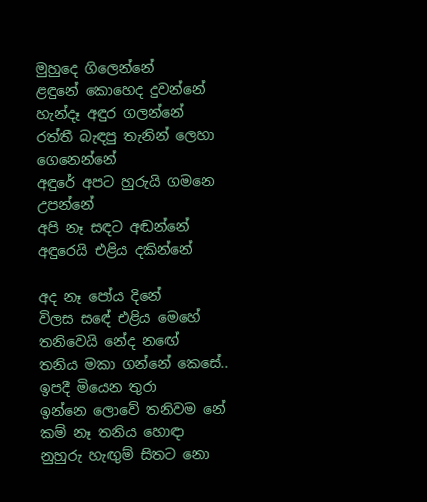මුහුදෙ ගිලෙන්නේ
ළඳුනේ කොහෙද දුවන්නේ
හැන්දෑ අඳුර ගලන්නේ
රත්තී බැඳපු තැනින් ලෙහා ගෙනෙන්නේ
අඳුරේ අපට හුරුයි ගමනෙ උපන්නේ
අපි නෑ සඳට අඬන්නේ
අඳුරෙයි එළිය දකින්නේ

අද නෑ පෝය දිනේ
විලස සඳේ එළිය මෙහේ
තනිවෙයි නේද නඟේ
තනිය මකා ගන්නේ කෙසේ..
ඉපදී මියෙන තුරා
ඉන්නෙ ලොවේ තනිවම නේ
කම් නෑ තනිය හොඳා
නුහුරු හැඟුම් සිතට නො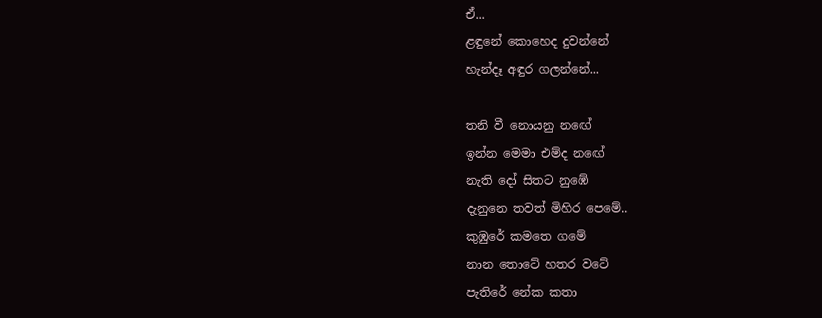ඒ...
ළඳුනේ කොහෙද දුවන්නේ
හැන්දෑ අඳුර ගලන්නේ...

තනි වී නොයනු නඟේ
ඉන්න මෙමා එම්ද නඟේ
නැති දෝ සිතට නුඹේ
දැනුනෙ තවත් මිහිර පෙමේ..
කුඹුරේ කමතෙ ගමේ
නාන තොටේ හතර වටේ
පැතිරේ නේක කතා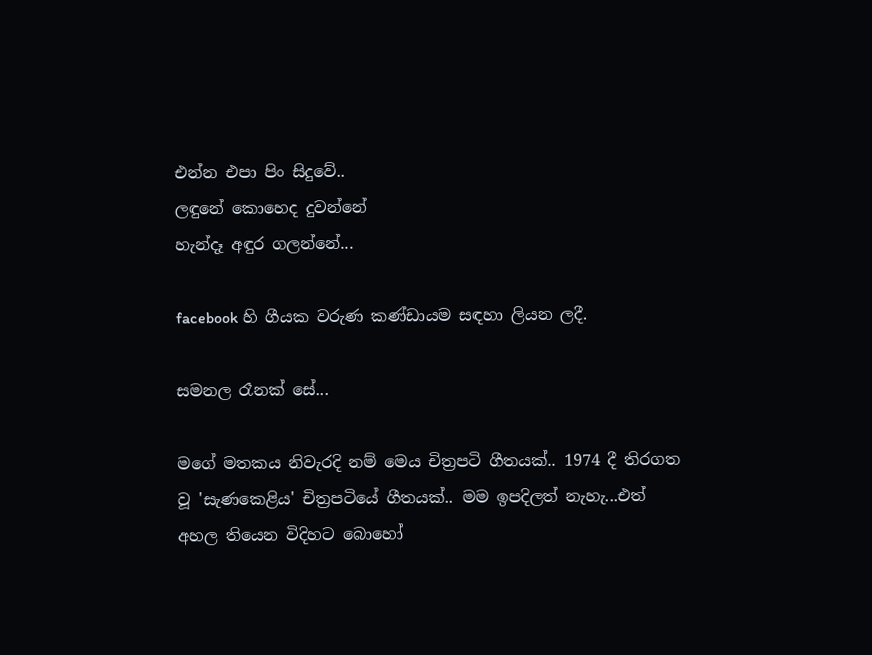එන්න එපා පිං සිදුවේ..
ලඳුනේ කොහෙද දුවන්නේ
හැන්දෑ අඳුර ගලන්නේ...

facebook හි ගීයක වරුණ කණ්ඩායම සඳහා ලියන ලදී.

සමනල රෑනක් සේ...

මගේ මතකය නිවැරදි නම් මෙය චිත්‍රපටි ගීතයක්.. 1974 දී තිරගත වූ 'සැණකෙළිය' චිත්‍රපටියේ ගීතයක්.. මම ඉපදිලත් නැහැ...එත් අහල තියෙන විදිහට බොහෝ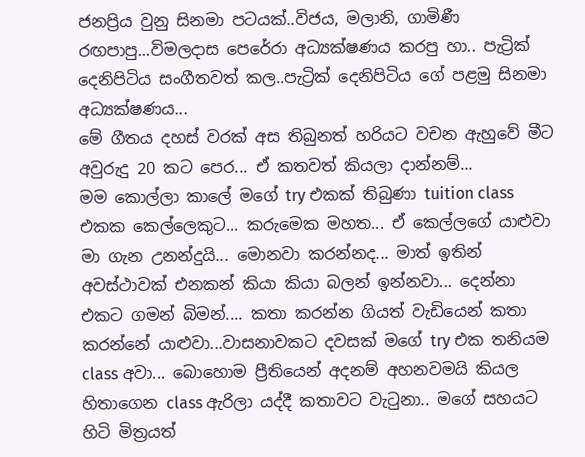ජනප්‍රිය වුනු සිනමා පටයක්..විජය, මලානි, ගාමිණී රඟපාපු...විමලදාස පෙරේරා අධ්‍යක්ෂණය කරපු හා.. පැට්‍රික් දෙනිපිටිය සංගීතවත් කල..පැට්‍රික් දෙනිපිටිය ගේ පළමු සිනමා අධ්‍යක්ෂණය...
මේ ගීතය දහස් වරක් අස තිබුනත් හරියට වචන ඇහුවේ මීට අවුරුදු 20 කට පෙර... ඒ කතවත් කියලා දාන්නම්...
මම කොල්ලා කාලේ මගේ try එකක් තිබුණා tuition class එකක කෙල්ලෙකුට... කරුමෙක මහත... ඒ කෙල්ලගේ යාළුවා මා ගැන උනන්දුයි... මොනවා කරන්නද... මාත් ඉතින් අවස්ථාවක් එනකන් කියා කියා බලන් ඉන්නවා... දෙන්නා එකට ගමන් බිමන්.... කතා කරන්න ගියත් වැඩියෙන් කතා කරන්නේ යාළුවා...වාසනාවකට දවසක් මගේ try එක තනියම class අවා... බොහොම ප්‍රීතියෙන් අදනම් අහනවමයි කියල හිතාගෙන class ඇරිලා යද්දී කතාවට වැටුනා.. මගේ සහයට හිටි මිත්‍රයත්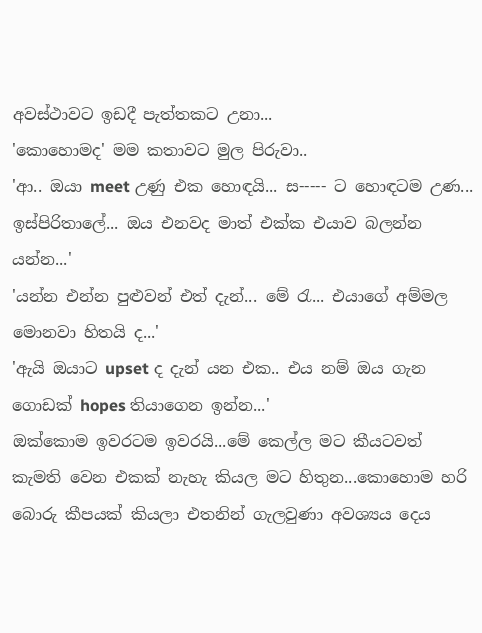අවස්ථාවට ඉඩදී පැත්තකට උනා...
'කොහොමද' මම කතාවට මුල පිරුවා..
'ආ.. ඔයා meet උණු එක හොඳයි... ස----- ට හොඳටම උණ... ඉස්පිරිතාලේ... ඔය එනවද මාත් එක්ක එයාව බලන්න යන්න...'
'යන්න එන්න පුළුවන් එත් දැන්... මේ රැ... එයාගේ අම්මල මොනවා හිතයි ද...'
'ඇයි ඔයාට upset ද දැන් යන එක.. එය නම් ඔය ගැන ගොඩක් hopes තියාගෙන ඉන්න...'
ඔක්කොම ඉවරටම ඉවරයි...මේ කෙල්ල මට කීයටවත් කැමති වෙන එකක් නැහැ කියල මට හිතුන...කොහොම හරි බොරු කීපයක් කියලා එතනින් ගැලවුණා අවශ්‍යය දෙය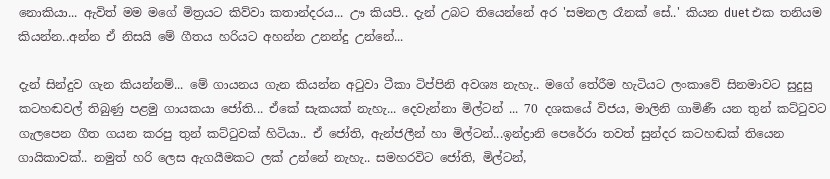නොකියා... ඇවිත් මම මගේ මිත්‍රයට කිව්වා කතාන්දරය... ඌ කියපි.. දැන් උබට තියෙන්නේ අර 'සමනල රෑනක් සේ..' කියන duet එක තනියම කියන්න..අන්න ඒ නිසයි මේ ගීතය හරියට අහන්න උනන්දු උන්නේ...

දැන් සින්දුව ගැන කියන්නම්... මේ ගායනය ගැන කියන්න අටුවා ටීකා ටිප්පිනි අවශ්‍ය නැහැ.. මගේ තේරීම හැටියට ලංකාවේ සිනමාවට සුදුසු කටහඬවල් තිබුණු පළමු ගායකයා ජෝති... ඒකේ සැකයක් නැහැ... දෙවැන්නා මිල්ටන් ... 70 දශකයේ විජය, මාලිනි ගාමිණී යන තුන් කට්ටුවට ගැලපෙන ගීත ගයන කරපු තුන් කට්ටුවක් හිටියා.. ඒ ජෝති, ඇන්ජලීන් හා මිල්ටන්...ඉන්ද්‍රානි පෙරේරා තවත් සුන්දර කටහඬක් තියෙන ගායිකාවක්.. නමුත් හරි ලෙස ඇගයීමකට ලක් උන්නේ නැහැ.. සමහරවිට ජෝති, මිල්ටන්,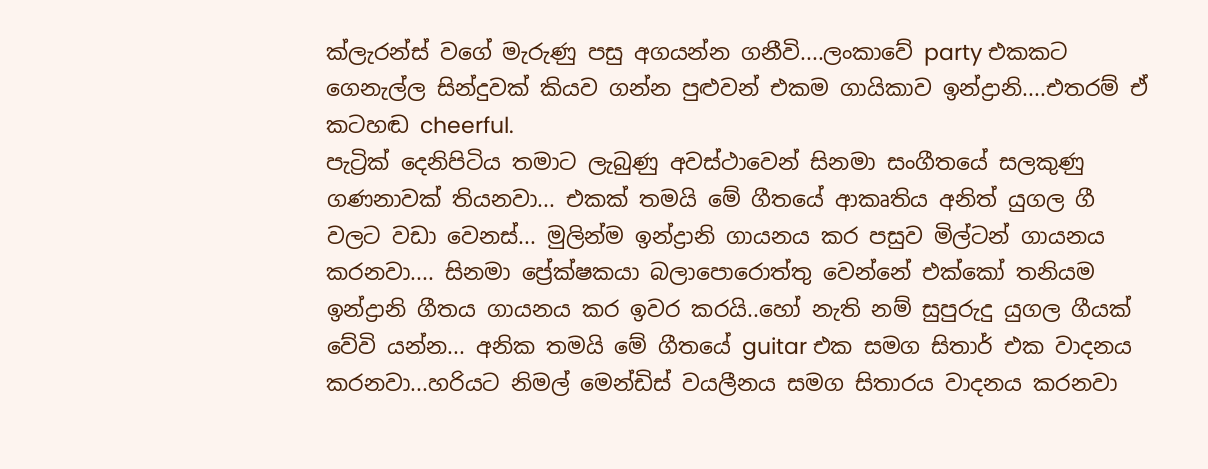ක්ලැරන්ස් වගේ මැරුණු පසු අගයන්න ගනීවි....ලංකාවේ party එකකට ගෙනැල්ල සින්දුවක් කියව ගන්න පුළුවන් එකම ගායිකාව ඉන්ද්‍රානි....එතරම් ඒ කටහඬ cheerful.
පැට්‍රික් දෙනිපිටිය තමාට ලැබුණු අවස්ථාවෙන් සිනමා සංගීතයේ සලකුණු ගණනාවක් තියනවා... එකක් තමයි මේ ගීතයේ ආකෘතිය අනිත් යුගල ගී වලට වඩා වෙනස්... මුලින්ම ඉන්ද්‍රානි ගායනය කර පසුව මිල්ටන් ගායනය කරනවා.... සිනමා ප්‍රේක්ෂකයා බලාපොරොත්තු වෙන්නේ එක්කෝ තනියම ඉන්ද්‍රානි ගීතය ගායනය කර ඉවර කරයි..හෝ නැති නම් සුපුරුදු යුගල ගීයක් වේවි යන්න... අනික තමයි මේ ගීතයේ guitar එක සමග සිතාර් එක වාදනය කරනවා...හරියට නිමල් මෙන්ඩිස් වයලීනය සමග සිතාරය වාදනය කරනවා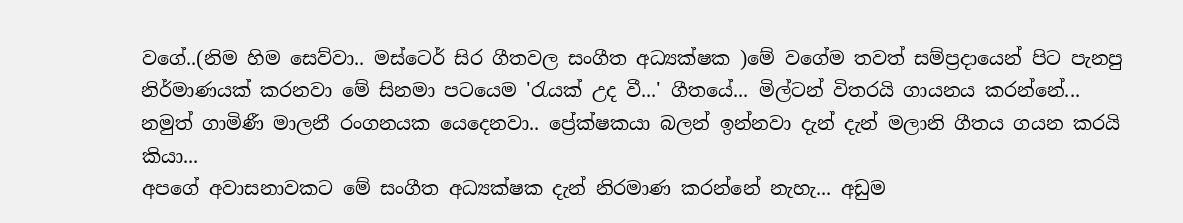වගේ..(නිම හිම සෙව්වා.. මස්ටෙර් සිර ගීතවල සංගීත අධ්‍යක්ෂක )මේ වගේම තවත් සම්ප්‍රදායෙන් පිට පැනපු නිර්මාණයක් කරනවා මේ සිනමා පටයෙම 'රැයක් උද වී...' ගීතයේ... මිල්ටන් විතරයි ගායනය කරන්නේ... නමුත් ගාමිණී මාලනී රංගනයක යෙදෙනවා.. ප්‍රේක්ෂකයා බලන් ඉන්නවා දැන් දැන් මලානි ගීතය ගයන කරයි කියා...
අපගේ අවාසනාවකට මේ සංගීත අධ්‍යක්ෂක දැන් නිරමාණ කරන්නේ නැහැ... අඩුම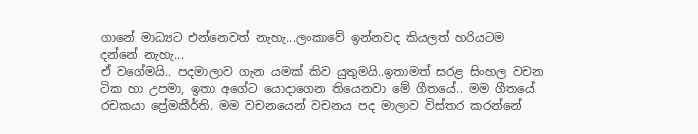ගානේ මාධ්‍යට එන්නෙවත් නැහැ...ලංකාවේ ඉන්නවද කියලත් හරියටම දන්නේ නැහැ...
ඒ වගේමයි.. පදමාලාව ගැන යමක් කිව යුතුමයි..ඉතාමත් සරළ සිංහල වචන ටික හා උපමා, ඉතා අගේට යොදාගෙන තියෙනවා මේ ගීතයේ.. මම ගීතයේ රචකයා ප්‍රේමකීර්ති. මම වචනයෙන් වචනය පද මාලාව විස්තර කරන්නේ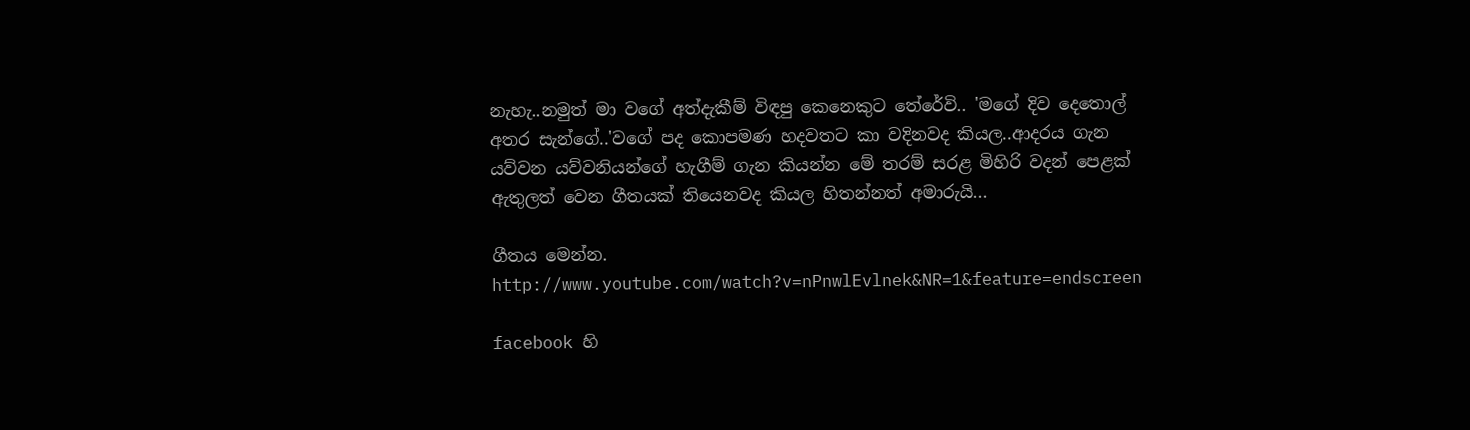නැහැ..නමුත් මා වගේ අත්දැකීම් විඳපු කෙනෙකුට තේරේවි.. 'මගේ දිව දෙතොල් අතර සැන්ගේ..'වගේ පද කොපමණ හදවතට කා වදිනවද කියල..ආදරය ගැන යව්වන යව්වනියන්ගේ හැගීම් ගැන කියන්න මේ තරම් සරළ මිහිරි වදන් පෙළක් ඇතුලත් වෙන ගීතයක් තියෙනවද කියල හිතන්නත් අමාරුයි...

ගීතය මෙන්න.
http://www.youtube.com/watch?v=nPnwlEvlnek&NR=1&feature=endscreen

facebook හි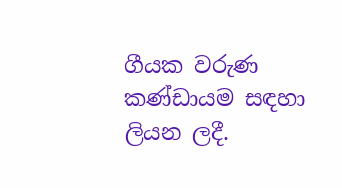ගීයක වරුණ කණ්ඩායම සඳහා ලියන ලදී.